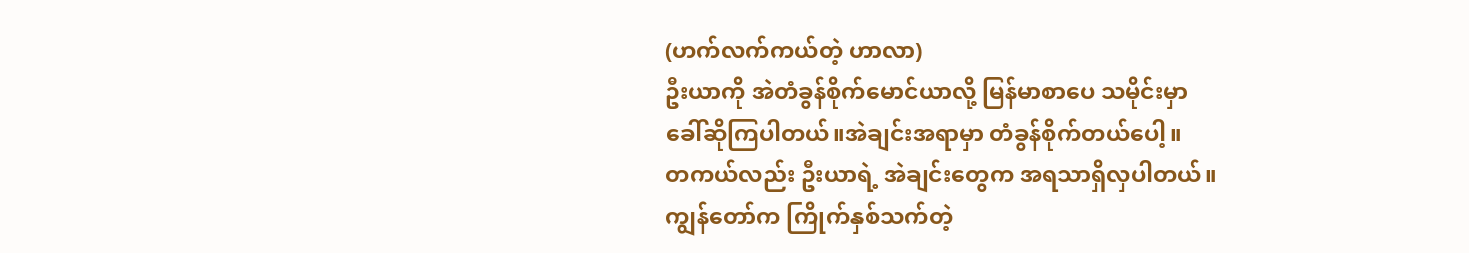(ဟက်လက်ကယ်တဲ့ ဟာလာ)
ဦးယာကို အဲတံခွန်စိုက်မောင်ယာလို့ မြန်မာစာပေ သမိုင်းမှာ
ခေါ်ဆိုကြပါတယ်။အဲချင်းအရာမှာ တံခွန်စိုက်တယ်ပေါ့။
တကယ်လည်း ဦးယာရဲ့ အဲချင်းတွေက အရသာရှိလှပါတယ်။
ကျွန်တော်က ကြိုက်နှစ်သက်တဲ့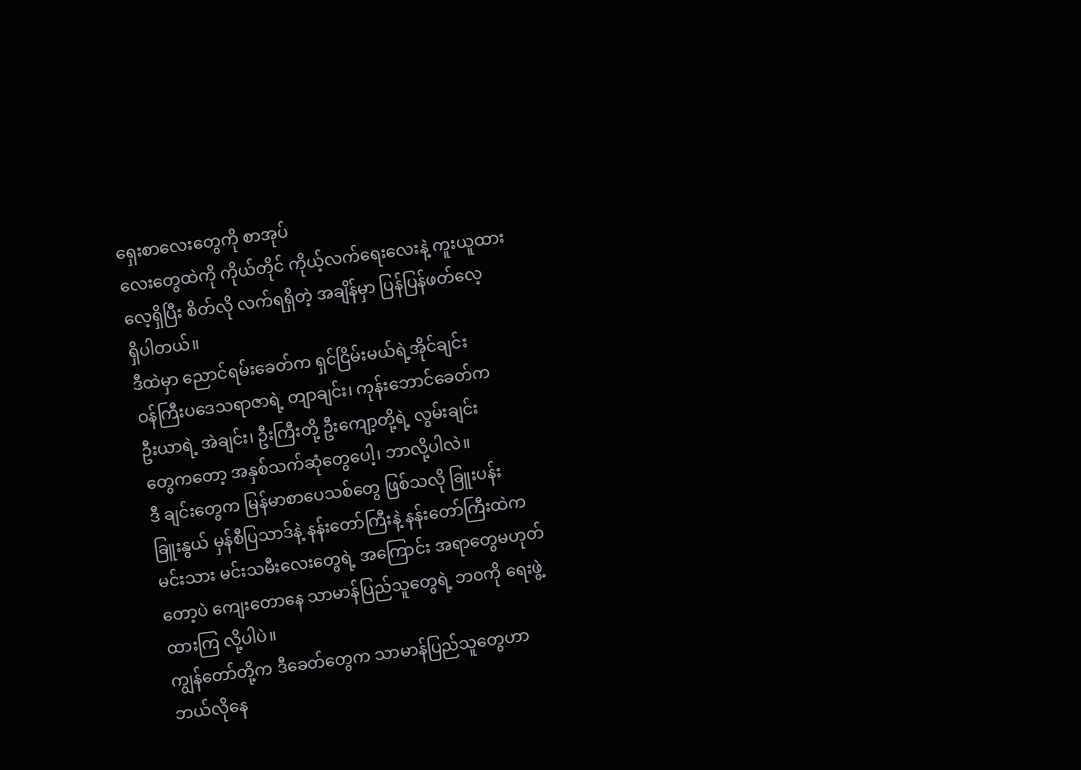ရှေးစာလေးတွေကို စာအုပ်
လေးတွေထဲကို ကိုယ်တိုင် ကိုယ့်လက်ရေးလေးနဲ့ ကူးယူထား
လေ့ရှိပြီး စိတ်လို လက်ရရှိတဲ့ အချိန်မှာ ပြန်ပြန်ဖတ်လေ့
ရှိပါတယ်။
ဒီထဲမှာ ညောင်ရမ်းခေတ်က ရှင်ငြိမ်းမယ်ရဲ့အိုင်ချင်း
ဝန်ကြီးပဒေသရာဇာရဲ့ တျာချင်း၊ ကုန်းဘောင်ခေတ်က
ဦးယာရဲ့ အဲချင်း၊ ဦးကြီးတို့ ဦးကျော့တို့ရဲ့ လွမ်းချင်း
တွေကတော့ အနှစ်သက်ဆုံတွေပေါ့၊ ဘာလို့ပါလဲ။
ဒီ ချင်းတွေက မြန်မာစာပေသစ်တွေ ဖြစ်သလို ခြူးပန်း
ခြူးနွယ် မှန်စီပြသာဒ်နဲ့ နန်းတော်ကြီးနဲ့ နန်းတော်ကြီးထဲက
မင်းသား မင်းသမီးလေးတွေရဲ့ အကြောင်း အရာတွေမဟုတ်
တော့ပဲ ကျေးတောနေ သာမာန်ပြည်သူတွေရဲ့ ဘ၀ကို ရေးဖွဲ့
ထားကြ လို့ပါပဲ။
ကျွန်တော်တို့က ဒီခေတ်တွေက သာမာန်ပြည်သူတွေဟာ
ဘယ်လိုနေ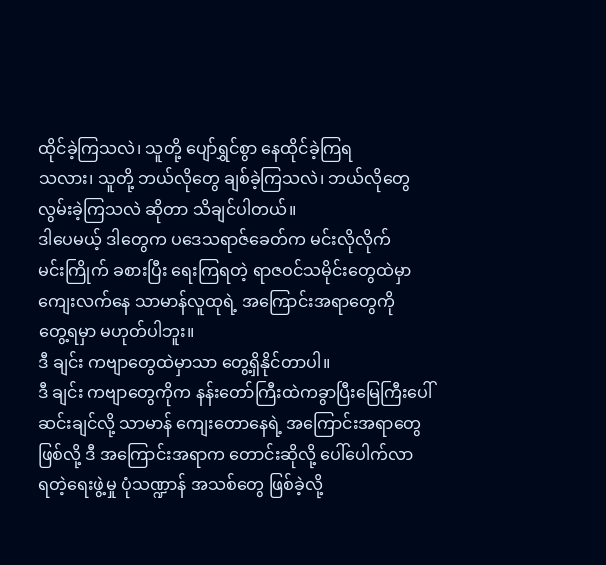ထိုင်ခဲ့ကြသလဲ၊ သူတို့ ပျော်ရွှင်စွာ နေထိုင်ခဲ့ကြရ
သလား၊ သူတို့ ဘယ်လိုတွေ ချစ်ခဲ့ကြသလဲ၊ ဘယ်လိုတွေ
လွမ်းခဲ့ကြသလဲ ဆိုတာ သိချင်ပါတယ်။
ဒါပေမယ့် ဒါတွေက ပဒေသရာဇ်ခေတ်က မင်းလိုလိုက်
မင်းကြိုက် ခစားပြီး ရေးကြရတဲ့ ရာဇဝင်သမိုင်းတွေထဲမှာ
ကျေးလက်နေ သာမာန်လူထုရဲ့ အကြောင်းအရာတွေကို
တွေ့ရမှာ မဟုတ်ပါဘူး။
ဒီ ချင်း ကဗျာတွေထဲမှာသာ တွေ့ရှိနိုင်တာပါ။
ဒီ ချင်း ကဗျာတွေကိုက နန်းတော်ကြီးထဲကခွာပြီးမြေကြီးပေါ်
ဆင်းချင်လို့ သာမာန် ကျေးတောနေရဲ့ အကြောင်းအရာတွေ
ဖြစ်လို့ ဒီ အကြောင်းအရာက တောင်းဆိုလို့ ပေါ်ပေါက်လာ
ရတဲ့ရေးဖွဲ့မှု ပုံသဏ္ဍာန် အသစ်တွေ ဖြစ်ခဲ့လို့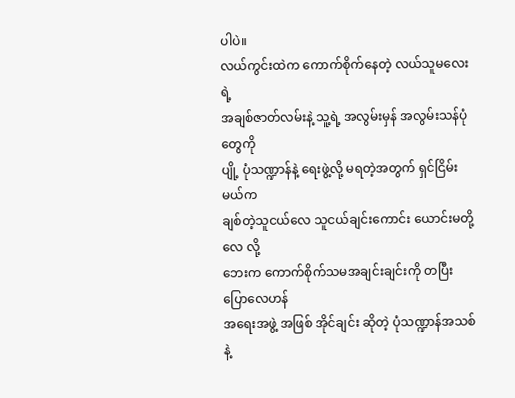ပါပဲ။
လယ်ကွင်းထဲက ကောက်စိုက်နေတဲ့ လယ်သူမလေးရဲ့
အချစ်ဇာတ်လမ်းနဲ့ သူ့ရဲ့ အလွမ်းမှန် အလွမ်းသန်ပုံတွေကို
ပျို့ ပုံသဏ္ဍာန်နဲ့ ရေးဖွဲ့လို့ မရတဲ့အတွက် ရှင်ငြိမ်းမယ်က
ချစ်တဲ့သူငယ်လေ သူငယ်ချင်းကောင်း ယောင်းမတို့လေ လို့
ဘေးက ကောက်စိုက်သမအချင်းချင်းကို တပြီး ပြောလေဟန်
အရေးအဖွဲ့ အဖြစ် အိုင်ချင်း ဆိုတဲ့ ပုံသဏ္ဍာန်အသစ်နဲ့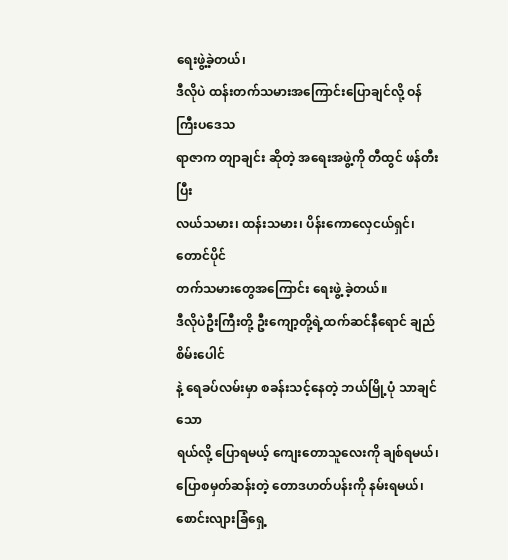ရေးဖွဲ့ခဲ့တယ်၊
ဒီလိုပဲ ထန်းတက်သမားအကြောင်းပြောချင်လို့ ဝန်ကြီးပဒေသ
ရာဇာက တျာချင်း ဆိုတဲ့ အရေးအဖွဲ့ကို တီထွင် ဖန်တီးပြီး
လယ်သမား၊ ထန်းသမား၊ ပိန်းကောလှေငယ်ရှင်၊ တောင်ပိုင်
တက်သမားတွေအကြောင်း ရေးဖွဲ့ ခဲ့တယ်။
ဒီလိုပဲဦးကြီးတို့ ဦးကျော့တို့ရဲ့ထက်ဆင်နီရောင် ချည်စိမ်းပေါင်
နဲ့ ရေခပ်လမ်းမှာ စခန်းသင့်နေတဲ့ ဘယ်မြို့ပုံ သာချင်သော
ရယ်လို့ ပြောရမယ့် ကျေးတောသူလေးကို ချစ်ရမယ်၊
ပြောစမှတ်ဆန်းတဲ့ တောဒဟတ်ပန်းကို နမ်းရမယ်၊
စောင်းလျားခြံရှေ့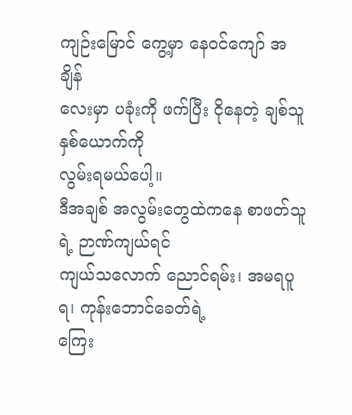ကျဉ်းမြောင် ကွေ့မှာ နေဝင်ကျော် အချိန်
လေးမှာ ပခုံးကို ဖက်ပြီး ငိုနေတဲ့ ချစ်သူနှစ်ယောက်ကို
လွမ်းရမယ်ပေါ့။
ဒီအချစ် အလွမ်းတွေထဲကနေ စာဖတ်သူရဲ့ ဉာဏ်ကျယ်ရင်
ကျယ်သလောက် ညောင်ရမ်း၊ အမရပူရ၊ ကုန်းဘောင်ခေတ်ရဲ့
ကြေး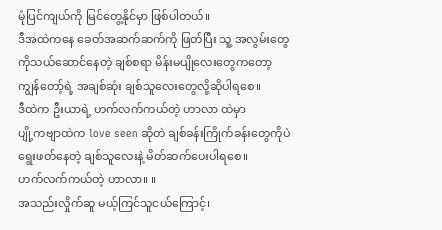မုံပြင်ကျယ်ကို မြင်တွေ့နိုင်မှာ ဖြစ်ပါတယ်။
ဒီအထဲကနေ ခေတ်အဆက်ဆက်ကို ဖြတ်ပြီး သူ့ အလွမ်းတွေ
ကိုသယ်ဆောင်နေတဲ့ ချစ်စရာ မိန်းမပျိုလေးတွေကတော့
ကျွန်တော့်ရဲ့ အချစ်ဆုံး ချစ်သူလေးတွေလို့ဆိုပါရစေ။
ဒီထဲက ဦးယာရဲ့ ဟက်လက်ကယ်တဲ့ ဟာလာ ထဲမှာ
ပျို့ကဗျာထဲက love seen ဆိုတဲ ချစ်ခန်းကြိုက်ခန်းတွေကိုပဲ
ရွေးဖတ်နေတဲ့ ချစ်သူလေးနဲ့ မိတ်ဆက်ပေးပါရစေ။
ဟက်လက်ကယ်တဲ့ ဟာလာ။ ။
အသည်းလှိုက်ဆူ မယ့်ကြင်သူငယ်ကြောင့်၊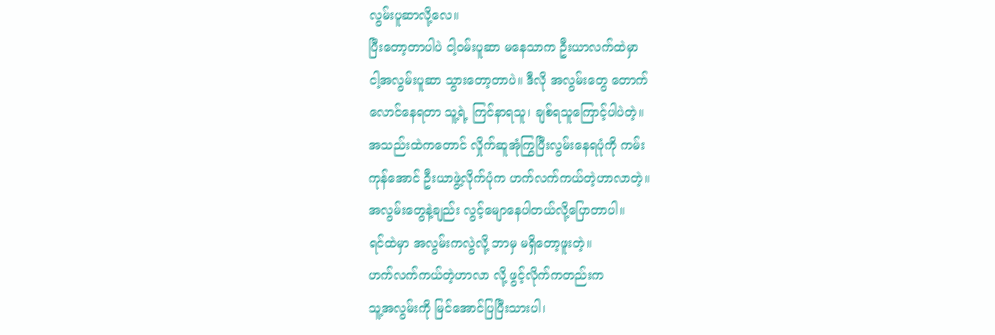လွမ်းပူဆာလို့လေ။
ပြီးတော့တာပါပဲ ငါ့ဝမ်းပူဆာ မနေသာက ဦးယာလက်ထဲမှာ
ငါ့အလွမ်းပူဆာ သွားတော့တာပဲ။ ဒီလို အလွမ်းတွေ တောက်
လောင်နေရတာ သူ့ရဲ့ ကြင်နာရသူ၊ ချစ်ရသူကြောင့်ပါပဲတဲ့။
အသည်းထဲကတောင် လှိုက်ဆူအုံကြွပြီးလွမ်းနေရပုံကို ကမ်း
ကုန်အောင် ဦးယာဖွဲ့လိုက်ပုံက ဟက်လက်ကယ်တဲ့ဟာလာတဲ့။
အလွမ်းတွေနဲ့ချည်း လွင့်မျောနေပါတယ်လို့ပြောတာပါ။
ရင်ထဲမှာ အလွမ်းကလွဲလို့ ဘာမှ မရှိတော့ဖူးတဲ့။
ဟက်လက်ကယ်တဲ့ဟာလာ လို့ ဖွင့်လိုက်ကတည်းက
သူ့အလွမ်းကို မြင်အောင်ပြပြီးသားပါ၊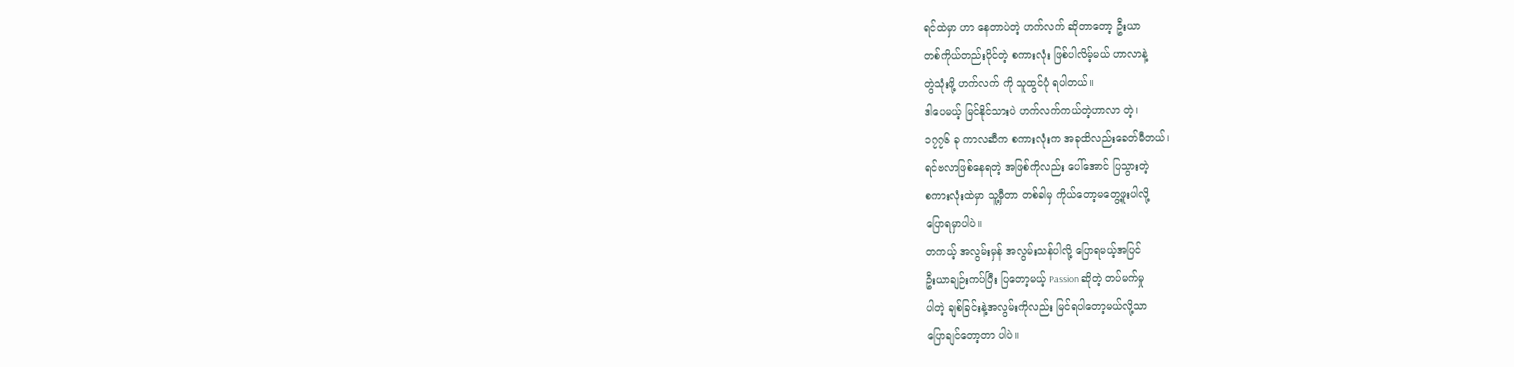ရင်ထဲမှာ ဟာ နေတာပဲတဲ့ ဟက်လက် ဆိုတာတော့ ဦးယာ
တစ်ကိုယ်တည်းပိုင်တဲ့ စကားလုံး ဖြစ်ပါလိမ့်မယ် ဟာလာနဲ့
တွဲသုံးဖို့ ဟက်လက် ကို သူထွင်ပုံ ရပါတယ်။
ဒါပေမယ့် မြင်နိုင်သားပဲ ဟက်လက်ကယ်တဲ့ဟာလာ တဲ့၊
၁၇၇၆ ခု ကာလဆီက စကားလုံးက အခုထိလည်းခေတ်မီတယ်၊
ရင်ဗလာဖြစ်နေရတဲ့ အဖြစ်ကိုလည်း ပေါ်အောင် ပြသွားတဲ့
စကားလုံးထဲမှာ သူ့မှီတာ တစ်ခါမှ ကိုယ်တော့မတွေ့ဖူးပါလို့
ပြောရမှာပါပဲ။
တကယ့် အလွမ်းမှန် အလွမ်းသန်ပါလို့ ပြောရမယ့်အပြင်
ဦးယာချဉ်းကပ်ပြီး ပြတော့မယ့် Passion ဆိုတဲ့ တပ်မက်မှု
ပါတဲ့ ချစ်ခြင်းနဲ့အလွမ်းကိုလည်း မြင်ရပါတော့မယ်လို့သာ
ပြောချင်တော့တာ ပါပဲ။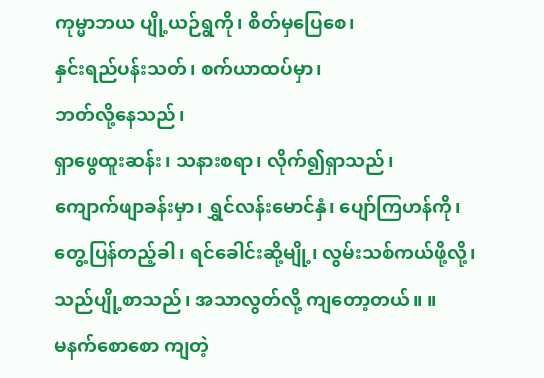ကုမ္မာဘယ ပျို့ယဉ်ရွကို၊ စိတ်မှပြေစေ၊
နှင်းရည်ပန်းသတ်၊ စက်ယာထပ်မှာ၊
ဘတ်လို့နေသည်၊
ရှာဖွေထူးဆန်း၊ သနားစရာ၊ လိုက်၍ရှာသည်၊
ကျောက်ဖျာခန်းမှာ၊ ရွှင်လန်းမောင်နှံ၊ ပျော်ကြဟန်ကို၊
တွေ့ပြန်တည့်ခါ၊ ရင်ခေါင်းဆို့မျို့၊ လွမ်းသစ်ကယ်ဖို့လို့၊
သည်ပျို့စာသည်၊ အသာလွတ်လို့ ကျတော့တယ်။ ။
မနက်စောစော ကျတဲ့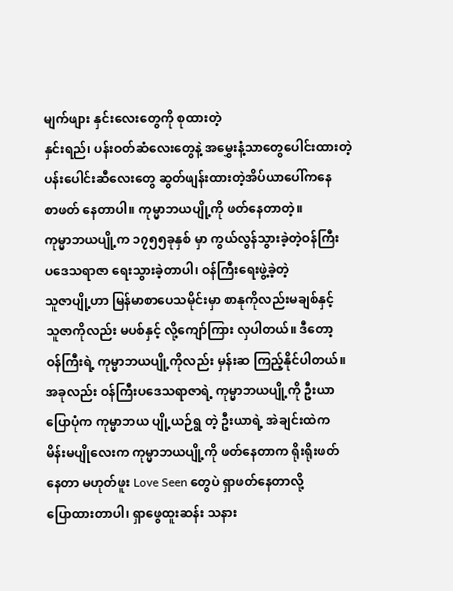မျက်ဖျား နှင်းလေးတွေကို စုထားတဲ့
နှင်းရည်၊ ပန်းဝတ်ဆံလေးတွေနဲ့ အမွှေးနံ့သာတွေပေါင်းထားတဲ့
ပန်းပေါင်းဆီလေးတွေ ဆွတ်ဖျန်းထားတဲ့အိပ်ယာပေါ်ကနေ
စာဖတ် နေတာပါ။ ကုမ္မာဘယပျို့ကို ဖတ်နေတာတဲ့။
ကုမ္မာဘယပျို့က ၁၇၅၅ခုနှစ် မှာ ကွယ်လွန်သွားခဲ့တဲ့ဝန်ကြီး
ပဒေသရာဇာ ရေးသွားခဲ့တာပါ၊ ဝန်ကြီးရေးဖွဲ့ခဲ့တဲ့
သူဇာပျို့ဟာ မြန်မာစာပေသမိုင်းမှာ စာနုကိုလည်းမချစ်နှင့်
သူဇာကိုလည်း မပစ်နှင့် လို့ကျော်ကြား လှပါတယ်။ ဒီတော့
ဝန်ကြီးရဲ့ ကုမ္မာဘယပျို့ကိုလည်း မှန်းဆ ကြည့်နိုင်ပါတယ်။
အခုလည်း ဝန်ကြီးပဒေသရာဇာရဲ့ ကုမ္မာဘယပျို့ကို ဦးယာ
ပြောပုံက ကုမ္မာဘယ ပျို့ယဉ်ရွ တဲ့ ဦးယာရဲ့ အဲချင်းထဲက
မိန်းမပျိုလေးက ကုမ္မာဘယပျို့ကို ဖတ်နေတာက ရိုးရိုးဖတ်
နေတာ မဟုတ်ဖူး Love Seen တွေပဲ ရှာဖတ်နေတာလို့
ပြောထားတာပါ၊ ရှာဖွေထူးဆန်း သနား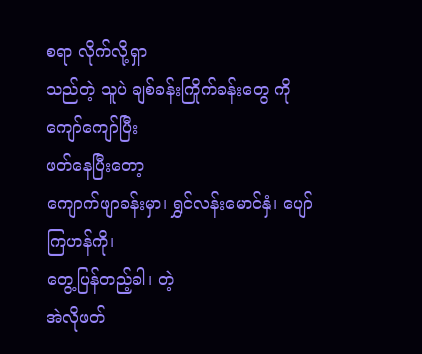စရာ လိုက်လို့ရှာ
သည်တဲ့ သူပဲ ချစ်ခန်းကြိုက်ခန်းတွေ ကို ကျော်ကျော်ပြီး
ဖတ်နေပြီးတော့
ကျောက်ဖျာခန်းမှာ၊ ရွှင်လန်းမောင်နှံ၊ ပျော်ကြဟန်ကို၊
တွေ့ပြန်တည့်ခါ၊ တဲ့
အဲလိုဖတ်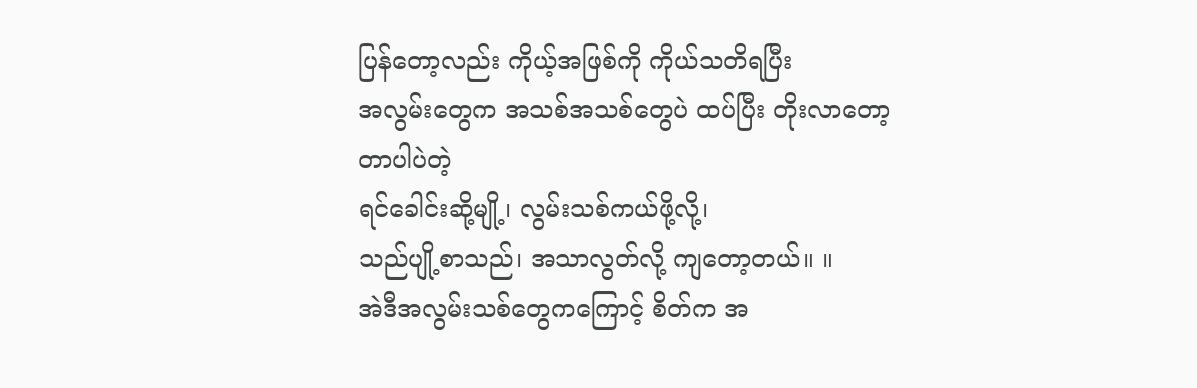ပြန်တော့လည်း ကိုယ့်အဖြစ်ကို ကိုယ်သတိရပြီး
အလွမ်းတွေက အသစ်အသစ်တွေပဲ ထပ်ပြီး တိုးလာတော့
တာပါပဲတဲ့
ရင်ခေါင်းဆို့မျို့၊ လွမ်းသစ်ကယ်ဖို့လို့၊
သည်ပျို့စာသည်၊ အသာလွတ်လို့ ကျတော့တယ်။ ။
အဲဒီအလွမ်းသစ်တွေကကြောင့် စိတ်က အ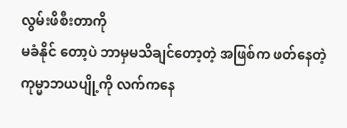လွမ်းဖိစီးတာကို
မခံနိုင် တော့ပဲ ဘာမှမသိချင်တော့တဲ့ အဖြစ်က ဖတ်နေတဲ့
ကုမ္မာဘယပျို့ကို လက်ကနေ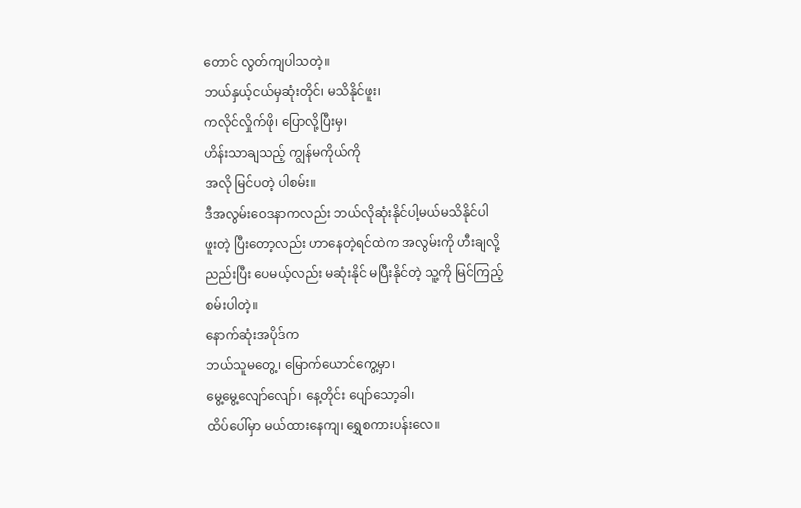တောင် လွတ်ကျပါသတဲ့။
ဘယ်နှယ့်ငယ်မှဆုံးတိုင်၊ မသိနိုင်ဖူး၊
ကလိုင်လှိုက်ဖို၊ ပြောလို့ပြီးမှ၊
ဟိန်းသာချသည့် ကျွန်မကိုယ်ကို
အလို မြင်ပတဲ့ ပါစမ်း။
ဒီအလွမ်းဝေဒနာကလည်း ဘယ်လိုဆုံးနိုင်ပါ့မယ်မသိနိုင်ပါ
ဖူးတဲ့ ပြီးတော့လည်း ဟာနေတဲ့ရင်ထဲက အလွမ်းကို ဟီးချလို့
ညည်းပြီး ပေမယ့်လည်း မဆုံးနိုင် မပြီးနိုင်တဲ့ သူ့ကို မြင်ကြည့်
စမ်းပါတဲ့။
နောက်ဆုံးအပိုဒ်က
ဘယ်သူမတွေ့၊ မြောက်ယောင်ကွေ့မှာ၊
မွေ့မွေ့လျော်လျော်၊ နေ့တိုင်း ပျော်သော့ခါ၊
ထိပ်ပေါ်မှာ မယ်ထားနေကျ၊ ရွှေစကားပန်းလေ။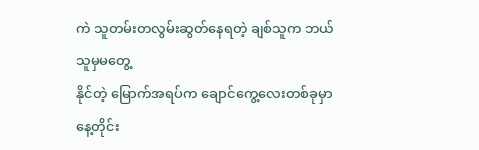ကဲ သူတမ်းတလွမ်းဆွတ်နေရတဲ့ ချစ်သူက ဘယ်သူမှမတွေ့
နိုင်တဲ့ မြောက်အရပ်က ချောင်ကွေ့လေးတစ်ခုမှာ နေ့တိုင်း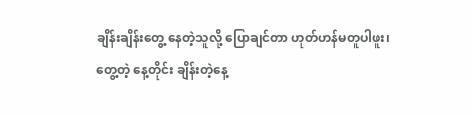ချိန်းချိန်းတွေ့ နေတဲ့သူလို့ ပြောချင်တာ ဟုတ်ဟန်မတူပါဖူး၊
တွေ့တဲ့ နေ့တိုင်း ချိန်းတဲ့နေ့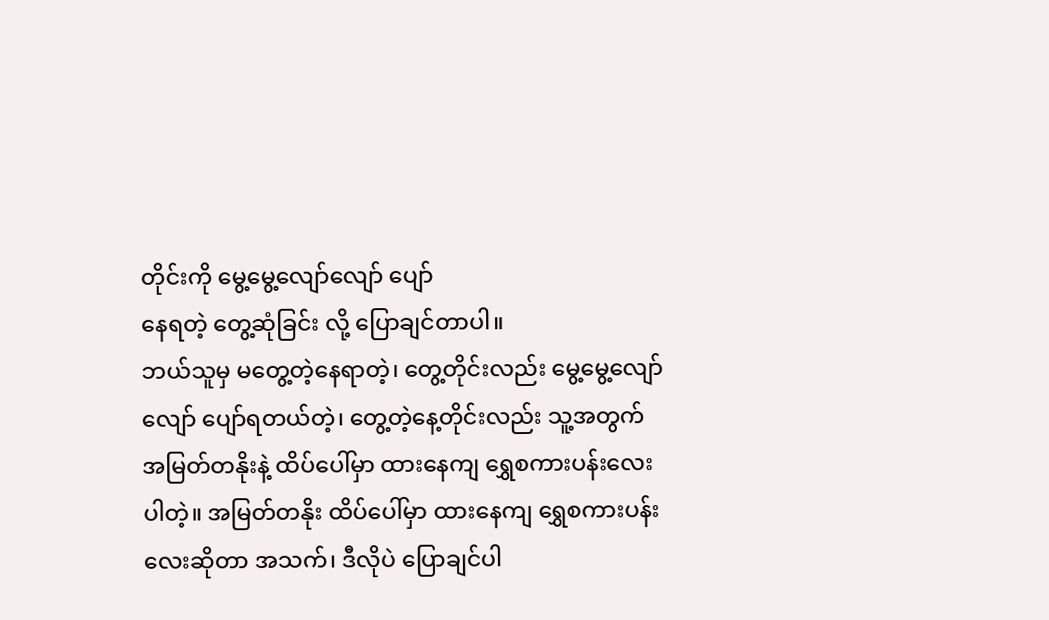တိုင်းကို မွေ့မွေ့လျော်လျော် ပျော်
နေရတဲ့ တွေ့ဆုံခြင်း လို့ ပြောချင်တာပါ။
ဘယ်သူမှ မတွေ့တဲ့နေရာတဲ့၊ တွေ့တိုင်းလည်း မွေ့မွေ့လျော်
လျော် ပျော်ရတယ်တဲ့၊ တွေ့တဲ့နေ့တိုင်းလည်း သူ့အတွက်
အမြတ်တနိုးနဲ့ ထိပ်ပေါ်မှာ ထားနေကျ ရွှေစကားပန်းလေး
ပါတဲ့။ အမြတ်တနိုး ထိပ်ပေါ်မှာ ထားနေကျ ရွှေစကားပန်း
လေးဆိုတာ အသက်၊ ဒီလိုပဲ ပြောချင်ပါ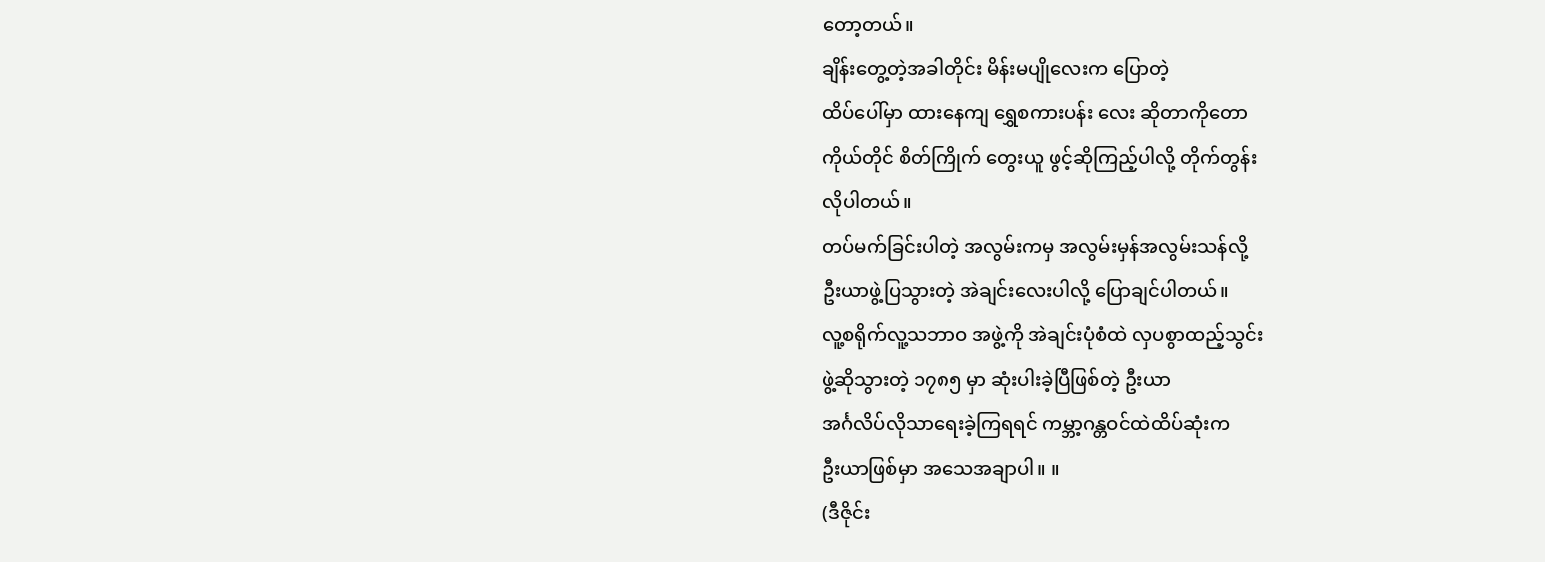တော့တယ်။
ချိန်းတွေ့တဲ့အခါတိုင်း မိန်းမပျိုလေးက ပြောတဲ့
ထိပ်ပေါ်မှာ ထားနေကျ ရွှေစကားပန်း လေး ဆိုတာကိုတော
ကိုယ်တိုင် စိတ်ကြိုက် တွေးယူ ဖွင့်ဆိုကြည့်ပါလို့ တိုက်တွန်း
လိုပါတယ်။
တပ်မက်ခြင်းပါတဲ့ အလွမ်းကမှ အလွမ်းမှန်အလွမ်းသန်လို့
ဦးယာဖွဲ့ပြသွားတဲ့ အဲချင်းလေးပါလို့ ပြောချင်ပါတယ်။
လူ့စရိုက်လူ့သဘာဝ အဖွဲ့ကို အဲချင်းပုံစံထဲ လှပစွာထည့်သွင်း
ဖွဲ့ဆိုသွားတဲ့ ၁၇၈၅ မှာ ဆုံးပါးခဲ့ပြီဖြစ်တဲ့ ဦးယာ
အင်္ဂလိပ်လိုသာရေးခဲ့ကြရရင် ကမ္ဘာ့ဂန္တဝင်ထဲထိပ်ဆုံးက
ဦးယာဖြစ်မှာ အသေအချာပါ။ ။
(ဒီဇိုင်း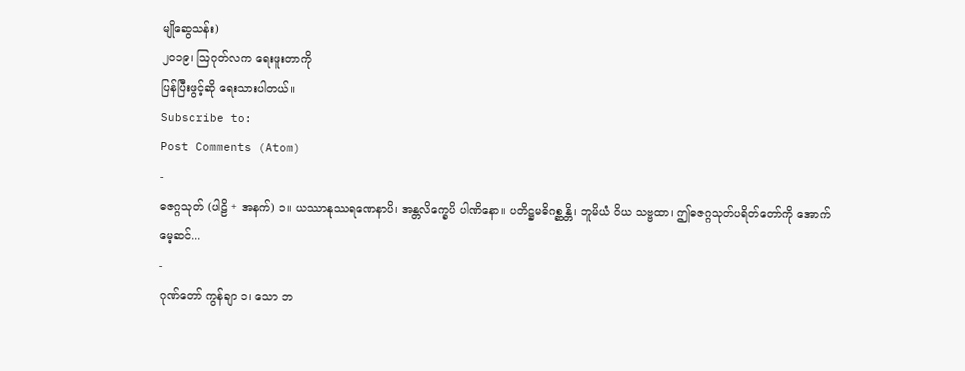မျိုဆွေသန်း)
၂၀၁၉၊ ဩဂုတ်လက ရေးဖူးတာကို
ပြန်ပြီးဖွင့်ဆို ရေးသားပါတယ်။
Subscribe to:
Post Comments (Atom)
-
ဓဇဂ္ဂသုတ် (ပါဠိ + အနက်) ၁။ ယဿာနုဿရဏေနာပိ၊ အန္တလိက္ခေပိ ပါဏိနော။ ပတိဋ္ဌမဓိဂစ္ဆန္တိ၊ ဘူမိယံ ဝိယ သဗ္ဗထာ၊ ဤဓဇဂ္ဂသုတ်ပရိတ်တော်ကို အောက်မေ့ဆင်...
-
ဂုဏ်တော် ကွန်ချာ ၁၊ သော ဘ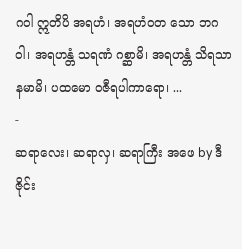ဂဝါ ဣတိပိ အရဟံ၊ အရဟံဝတ သော ဘဂဝါ၊ အရဟန္တံ သရဏံ ဂစ္ဆာမိ၊ အရဟန္တံ သိရသာ နမာမိ၊ ပထမော ဝဇီရပါကာရော၊ ...
-
ဆရာလေး၊ ဆရာလှ၊ ဆရာကြီး အဖေ by ဒီဇိုင်း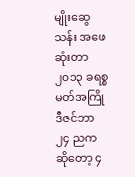မျိုးဆွေသန်း အဖေဆုံးတာ ၂၀၁၃ ခရစ္စမတ်အကြို ဒီဇင်ဘာ ၂၄ ညက ဆိုတော့ ၄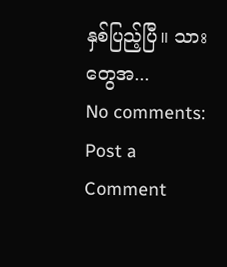နှစ်ပြည့်ပြီ။ သားတွေအ...
No comments:
Post a Comment